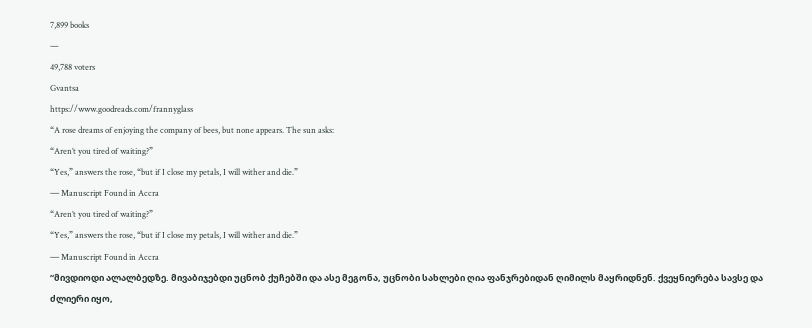7,899 books
—
49,788 voters
Gvantsa
https://www.goodreads.com/frannyglass
“A rose dreams of enjoying the company of bees, but none appears. The sun asks:
“Aren’t you tired of waiting?”
“Yes,” answers the rose, “but if I close my petals, I will wither and die.”
― Manuscript Found in Accra
“Aren’t you tired of waiting?”
“Yes,” answers the rose, “but if I close my petals, I will wither and die.”
― Manuscript Found in Accra
“მივდიოდი ალალბედზე. მივაბიჯებდი უცნობ ქუჩებში და ასე მეგონა, უცნობი სახლები ღია ფანჯრებიდან ღიმილს მაყრიდნენ. ქვეყნიერება სავსე და ძლიერი იყო,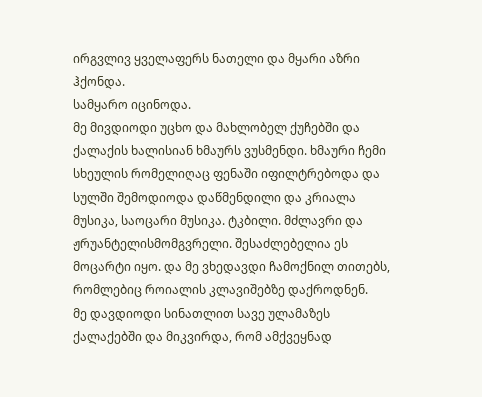ირგვლივ ყველაფერს ნათელი და მყარი აზრი ჰქონდა.
სამყარო იცინოდა.
მე მივდიოდი უცხო და მახლობელ ქუჩებში და ქალაქის ხალისიან ხმაურს ვუსმენდი. ხმაური ჩემი სხეულის რომელიღაც ფენაში იფილტრებოდა და სულში შემოდიოდა დაწმენდილი და კრიალა მუსიკა, საოცარი მუსიკა. ტკბილი. მძლავრი და ჟრუანტელისმომგვრელი. შესაძლებელია ეს მოცარტი იყო. და მე ვხედავდი ჩამოქნილ თითებს, რომლებიც როიალის კლავიშებზე დაქროდნენ.
მე დავდიოდი სინათლით სავე ულამაზეს ქალაქებში და მიკვირდა, რომ ამქვეყნად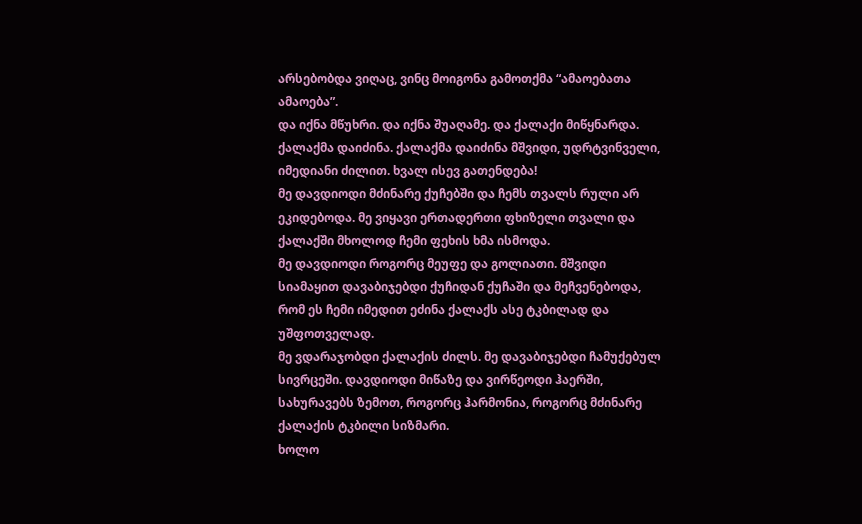არსებობდა ვიღაც, ვინც მოიგონა გამოთქმა “ამაოებათა ამაოება”.
და იქნა მწუხრი. და იქნა შუაღამე. და ქალაქი მიწყნარდა. ქალაქმა დაიძინა. ქალაქმა დაიძინა მშვიდი, უდრტვინველი, იმედიანი ძილით. ხვალ ისევ გათენდება!
მე დავდიოდი მძინარე ქუჩებში და ჩემს თვალს რული არ ეკიდებოდა. მე ვიყავი ერთადერთი ფხიზელი თვალი და ქალაქში მხოლოდ ჩემი ფეხის ხმა ისმოდა.
მე დავდიოდი როგორც მეუფე და გოლიათი. მშვიდი სიამაყით დავაბიჯებდი ქუჩიდან ქუჩაში და მეჩვენებოდა, რომ ეს ჩემი იმედით ეძინა ქალაქს ასე ტკბილად და უშფოთველად.
მე ვდარაჯობდი ქალაქის ძილს. მე დავაბიჯებდი ჩამუქებულ სივრცეში. დავდიოდი მიწაზე და ვირწეოდი ჰაერში, სახურავებს ზემოთ, როგორც ჰარმონია, როგორც მძინარე ქალაქის ტკბილი სიზმარი.
ხოლო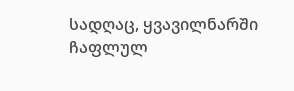სადღაც, ყვავილნარში ჩაფლულ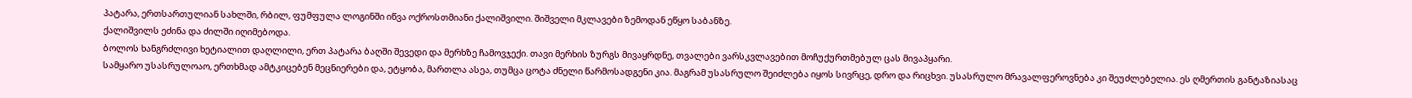პატარა, ერთსართულიან სახლში, რბილ, ფუმფულა ლოგინში იწვა ოქროსთმიანი ქალიშვილი. შიშველი მკლავები ზემოდან ეწყო საბანზე.
ქალიშვილს ეძინა და ძილში იღიმებოდა.
ბოლოს ხანგრძლივი ხეტიალით დაღლილი, ერთ პატარა ბაღში შევედი და მერხზე ჩამოვჯექი. თავი მერხის ზურგს მივაყრდნე, თვალები ვარსკვლავებით მოჩუქურთმებულ ცას მივაპყარი.
სამყარო უსასრულოაო, ერთხმად ამტკიცებენ მეცნიერები და, ეტყობა, მართლა ასეა, თუმცა ცოტა ძნელი წარმოსადგენი კია. მაგრამ უსასრულო შეიძლება იყოს სივრცე, დრო და რიცხვი. უსასრულო მრავალფეროვნება კი შეუძლებელია. ეს ღმერთის განტაზიასაც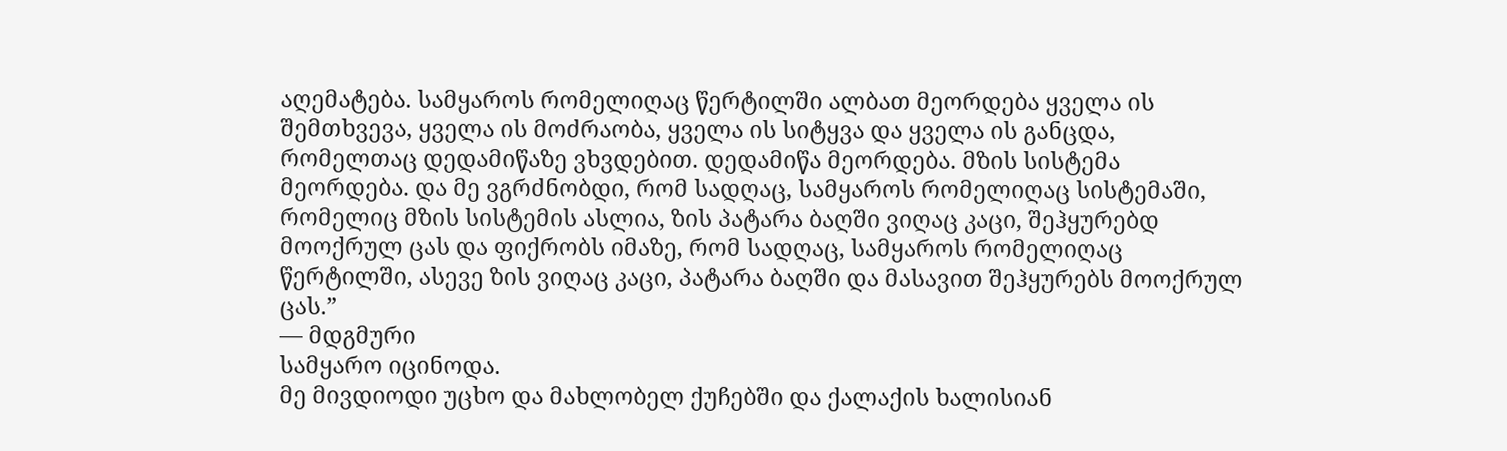აღემატება. სამყაროს რომელიღაც წერტილში ალბათ მეორდება ყველა ის შემთხვევა, ყველა ის მოძრაობა, ყველა ის სიტყვა და ყველა ის განცდა, რომელთაც დედამიწაზე ვხვდებით. დედამიწა მეორდება. მზის სისტემა მეორდება. და მე ვგრძნობდი, რომ სადღაც, სამყაროს რომელიღაც სისტემაში, რომელიც მზის სისტემის ასლია, ზის პატარა ბაღში ვიღაც კაცი, შეჰყურებდ მოოქრულ ცას და ფიქრობს იმაზე, რომ სადღაც, სამყაროს რომელიღაც წერტილში, ასევე ზის ვიღაც კაცი, პატარა ბაღში და მასავით შეჰყურებს მოოქრულ ცას.”
― მდგმური
სამყარო იცინოდა.
მე მივდიოდი უცხო და მახლობელ ქუჩებში და ქალაქის ხალისიან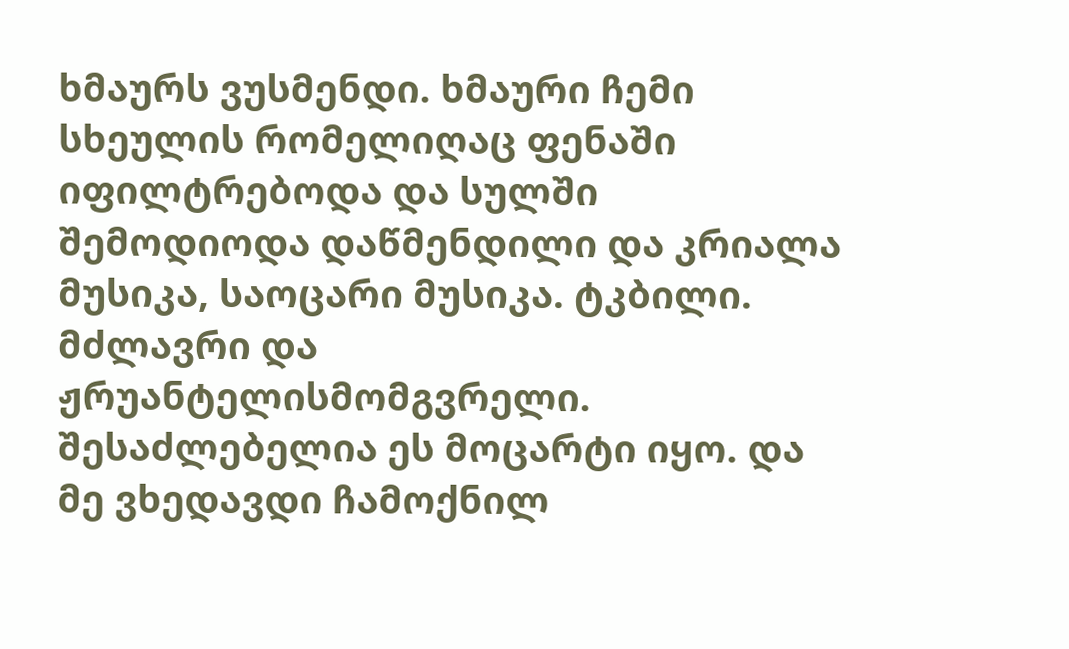ხმაურს ვუსმენდი. ხმაური ჩემი სხეულის რომელიღაც ფენაში იფილტრებოდა და სულში შემოდიოდა დაწმენდილი და კრიალა მუსიკა, საოცარი მუსიკა. ტკბილი. მძლავრი და ჟრუანტელისმომგვრელი. შესაძლებელია ეს მოცარტი იყო. და მე ვხედავდი ჩამოქნილ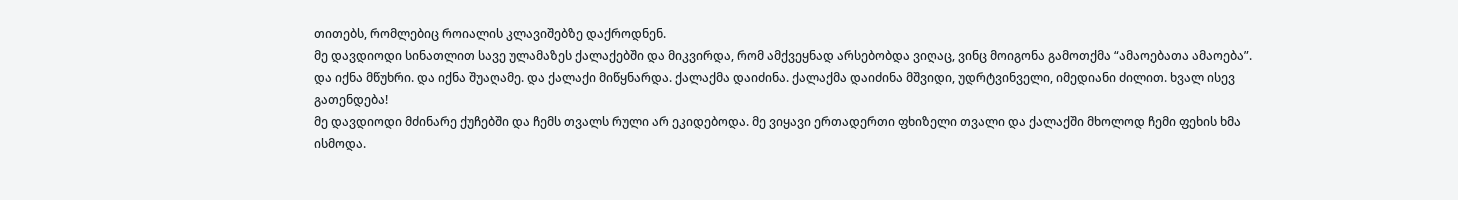თითებს, რომლებიც როიალის კლავიშებზე დაქროდნენ.
მე დავდიოდი სინათლით სავე ულამაზეს ქალაქებში და მიკვირდა, რომ ამქვეყნად არსებობდა ვიღაც, ვინც მოიგონა გამოთქმა “ამაოებათა ამაოება”.
და იქნა მწუხრი. და იქნა შუაღამე. და ქალაქი მიწყნარდა. ქალაქმა დაიძინა. ქალაქმა დაიძინა მშვიდი, უდრტვინველი, იმედიანი ძილით. ხვალ ისევ გათენდება!
მე დავდიოდი მძინარე ქუჩებში და ჩემს თვალს რული არ ეკიდებოდა. მე ვიყავი ერთადერთი ფხიზელი თვალი და ქალაქში მხოლოდ ჩემი ფეხის ხმა ისმოდა.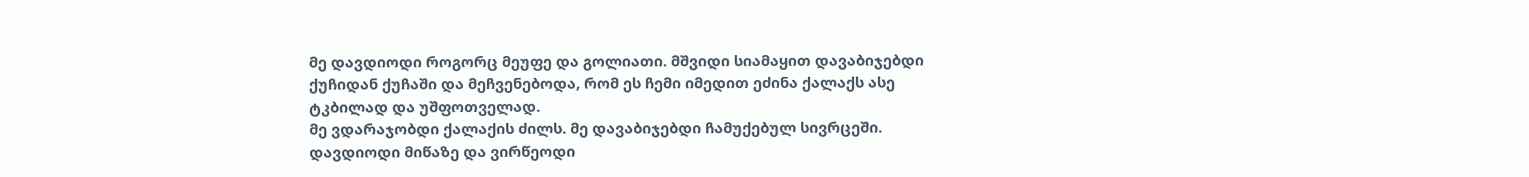მე დავდიოდი როგორც მეუფე და გოლიათი. მშვიდი სიამაყით დავაბიჯებდი ქუჩიდან ქუჩაში და მეჩვენებოდა, რომ ეს ჩემი იმედით ეძინა ქალაქს ასე ტკბილად და უშფოთველად.
მე ვდარაჯობდი ქალაქის ძილს. მე დავაბიჯებდი ჩამუქებულ სივრცეში. დავდიოდი მიწაზე და ვირწეოდი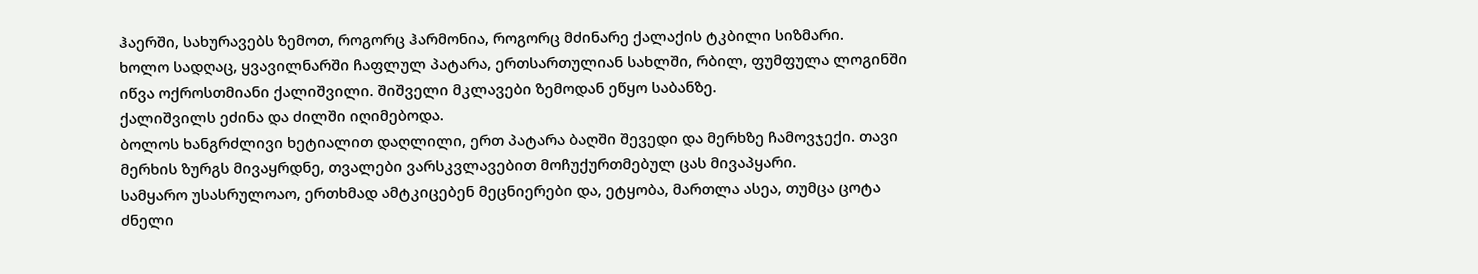ჰაერში, სახურავებს ზემოთ, როგორც ჰარმონია, როგორც მძინარე ქალაქის ტკბილი სიზმარი.
ხოლო სადღაც, ყვავილნარში ჩაფლულ პატარა, ერთსართულიან სახლში, რბილ, ფუმფულა ლოგინში იწვა ოქროსთმიანი ქალიშვილი. შიშველი მკლავები ზემოდან ეწყო საბანზე.
ქალიშვილს ეძინა და ძილში იღიმებოდა.
ბოლოს ხანგრძლივი ხეტიალით დაღლილი, ერთ პატარა ბაღში შევედი და მერხზე ჩამოვჯექი. თავი მერხის ზურგს მივაყრდნე, თვალები ვარსკვლავებით მოჩუქურთმებულ ცას მივაპყარი.
სამყარო უსასრულოაო, ერთხმად ამტკიცებენ მეცნიერები და, ეტყობა, მართლა ასეა, თუმცა ცოტა ძნელი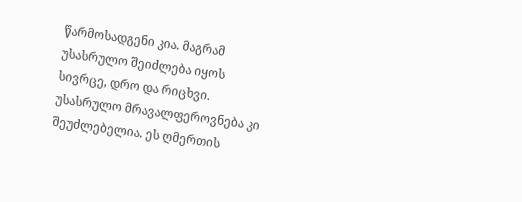წარმოსადგენი კია. მაგრამ უსასრულო შეიძლება იყოს სივრცე, დრო და რიცხვი. უსასრულო მრავალფეროვნება კი შეუძლებელია. ეს ღმერთის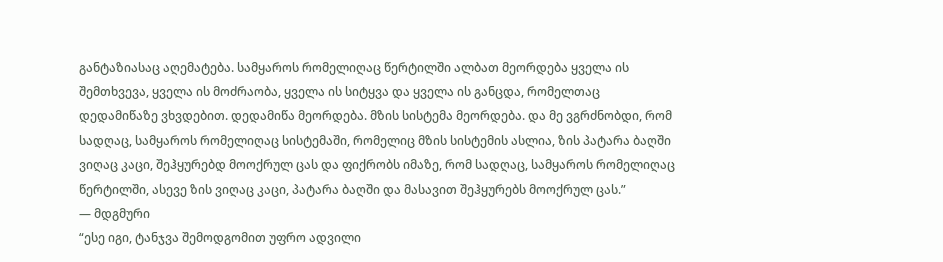განტაზიასაც აღემატება. სამყაროს რომელიღაც წერტილში ალბათ მეორდება ყველა ის შემთხვევა, ყველა ის მოძრაობა, ყველა ის სიტყვა და ყველა ის განცდა, რომელთაც დედამიწაზე ვხვდებით. დედამიწა მეორდება. მზის სისტემა მეორდება. და მე ვგრძნობდი, რომ სადღაც, სამყაროს რომელიღაც სისტემაში, რომელიც მზის სისტემის ასლია, ზის პატარა ბაღში ვიღაც კაცი, შეჰყურებდ მოოქრულ ცას და ფიქრობს იმაზე, რომ სადღაც, სამყაროს რომელიღაც წერტილში, ასევე ზის ვიღაც კაცი, პატარა ბაღში და მასავით შეჰყურებს მოოქრულ ცას.”
― მდგმური
“ესე იგი, ტანჯვა შემოდგომით უფრო ადვილი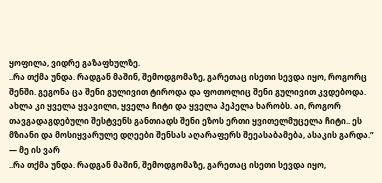ყოფილა, ვიდრე გაზაფხულზე.
..რა თქმა უნდა. რადგან მაშინ, შემოდგომაზე, გარეთაც ისეთი სევდა იყო, როგორც შენში. გეგონა ცა შენი გულივით ტიროდა და ფოთოლიც შენი გულივით კვდებოდა.
ახლა კი ყველა ყვავილი, ყველა ჩიტი და ყველა პეპელა ხარობს. აი, როგორ თავგადაგდებული შესტვენს განთიადს შენი ეზოს ერთი ყვითელმუცელა ჩიტი.. ეს მზიანი და მოსიყვარულე დღეები შენსას აღარაფერს შეეასაბამება, ასაკის გარდა.”
― მე ის ვარ
..რა თქმა უნდა. რადგან მაშინ, შემოდგომაზე, გარეთაც ისეთი სევდა იყო,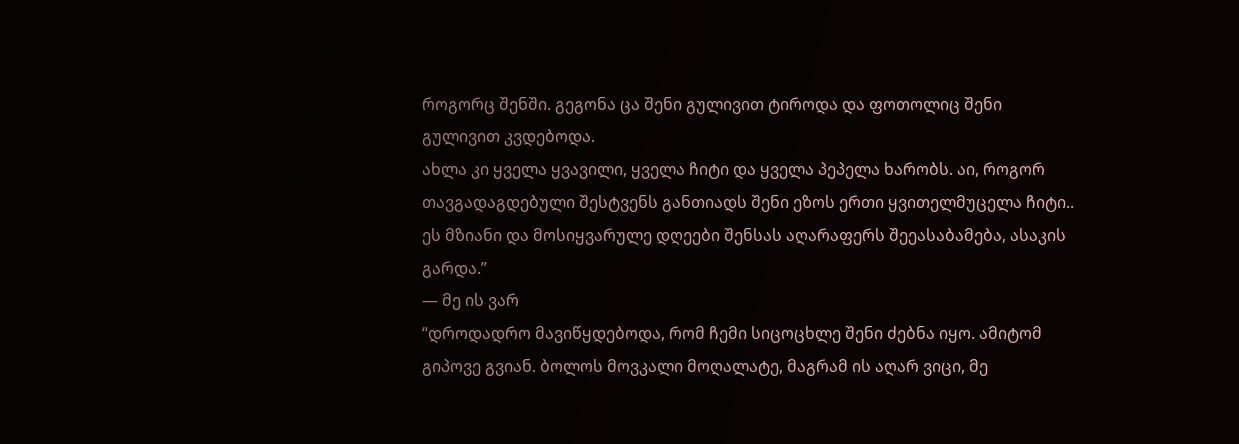როგორც შენში. გეგონა ცა შენი გულივით ტიროდა და ფოთოლიც შენი გულივით კვდებოდა.
ახლა კი ყველა ყვავილი, ყველა ჩიტი და ყველა პეპელა ხარობს. აი, როგორ თავგადაგდებული შესტვენს განთიადს შენი ეზოს ერთი ყვითელმუცელა ჩიტი.. ეს მზიანი და მოსიყვარულე დღეები შენსას აღარაფერს შეეასაბამება, ასაკის გარდა.”
― მე ის ვარ
“დროდადრო მავიწყდებოდა, რომ ჩემი სიცოცხლე შენი ძებნა იყო. ამიტომ გიპოვე გვიან. ბოლოს მოვკალი მოღალატე, მაგრამ ის აღარ ვიცი, მე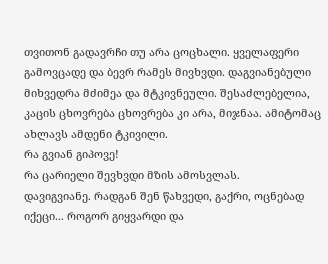თვითონ გადავრჩი თუ არა ცოცხალი. ყველაფერი გამოვცადე და ბევრ რამეს მივხვდი. დაგვიანებული მიხვედრა მძიმეა და მტკივნეული. შესაძლებელია, კაცის ცხოვრება ცხოვრება კი არა, მიჯნაა. ამიტომაც ახლავს ამდენი ტკივილი.
რა გვიან გიპოვე!
რა ცარიელი შევხვდი მზის ამოსვლას.
დავიგვიანე. რადგან შენ წახვედი, გაქრი, ოცნებად იქეცი... როგორ გიყვარდი და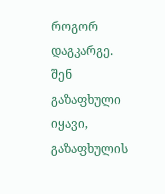როგორ დაგკარგე.
შენ გაზაფხული იყავი, გაზაფხულის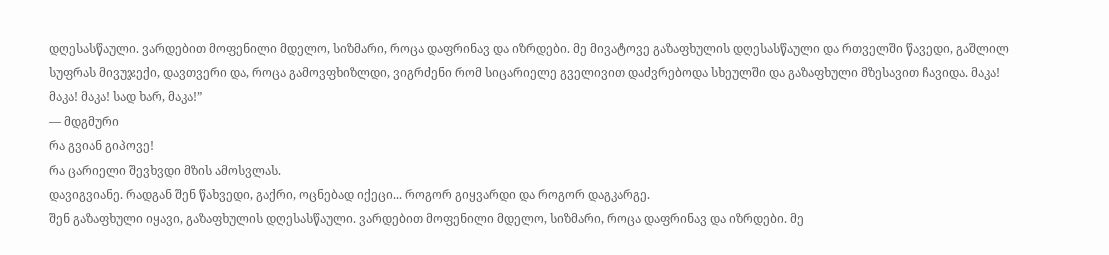დღესასწაული. ვარდებით მოფენილი მდელო, სიზმარი, როცა დაფრინავ და იზრდები. მე მივატოვე გაზაფხულის დღესასწაული და რთველში წავედი, გაშლილ სუფრას მივუჯექი, დავთვერი და, როცა გამოვფხიზლდი, ვიგრძენი რომ სიცარიელე გველივით დაძვრებოდა სხეულში და გაზაფხული მზესავით ჩავიდა. მაკა! მაკა! მაკა! სად ხარ, მაკა!”
― მდგმური
რა გვიან გიპოვე!
რა ცარიელი შევხვდი მზის ამოსვლას.
დავიგვიანე. რადგან შენ წახვედი, გაქრი, ოცნებად იქეცი... როგორ გიყვარდი და როგორ დაგკარგე.
შენ გაზაფხული იყავი, გაზაფხულის დღესასწაული. ვარდებით მოფენილი მდელო, სიზმარი, როცა დაფრინავ და იზრდები. მე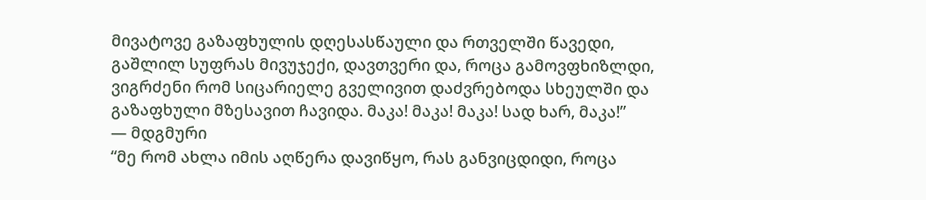მივატოვე გაზაფხულის დღესასწაული და რთველში წავედი, გაშლილ სუფრას მივუჯექი, დავთვერი და, როცა გამოვფხიზლდი, ვიგრძენი რომ სიცარიელე გველივით დაძვრებოდა სხეულში და გაზაფხული მზესავით ჩავიდა. მაკა! მაკა! მაკა! სად ხარ, მაკა!”
― მდგმური
“მე რომ ახლა იმის აღწერა დავიწყო, რას განვიცდიდი, როცა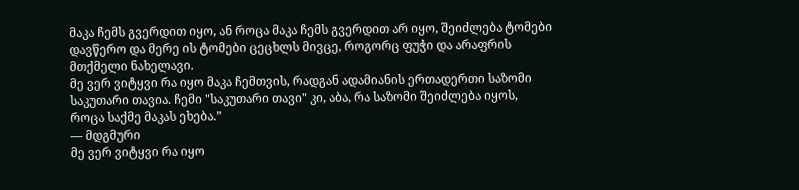მაკა ჩემს გვერდით იყო, ან როცა მაკა ჩემს გვერდით არ იყო, შეიძლება ტომები დავწერო და მერე ის ტომები ცეცხლს მივცე, როგორც ფუჭი და არაფრის მთქმელი ნახელავი.
მე ვერ ვიტყვი რა იყო მაკა ჩემთვის, რადგან ადამიანის ერთადერთი საზომი საკუთარი თავია. ჩემი "საკუთარი თავი" კი, აბა, რა საზომი შეიძლება იყოს, როცა საქმე მაკას ეხება.”
― მდგმური
მე ვერ ვიტყვი რა იყო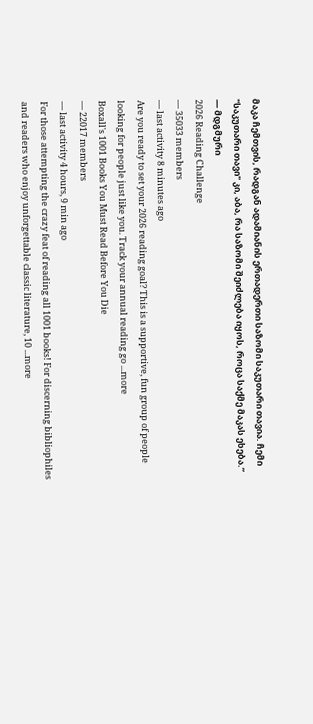მაკა ჩემთვის, რადგან ადამიანის ერთადერთი საზომი საკუთარი თავია. ჩემი "საკუთარი თავი" კი, აბა, რა საზომი შეიძლება იყოს, როცა საქმე მაკას ეხება.”
― მდგმური
2026 Reading Challenge
— 35033 members
— last activity 8 minutes ago
Are you ready to set your 2026 reading goal? This is a supportive, fun group of people looking for people just like you. Track your annual reading go ...more
Boxall's 1001 Books You Must Read Before You Die
— 22017 members
— last activity 4 hours, 9 min ago
For those attempting the crazy feat of reading all 1001 books! For discerning bibliophiles and readers who enjoy unforgettable classic literature, 10 ...more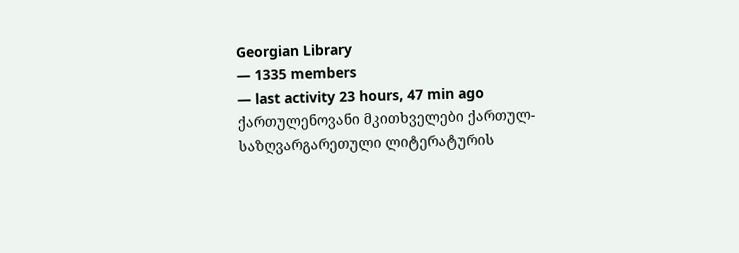Georgian Library
— 1335 members
— last activity 23 hours, 47 min ago
ქართულენოვანი მკითხველები ქართულ-საზღვარგარეთული ლიტერატურის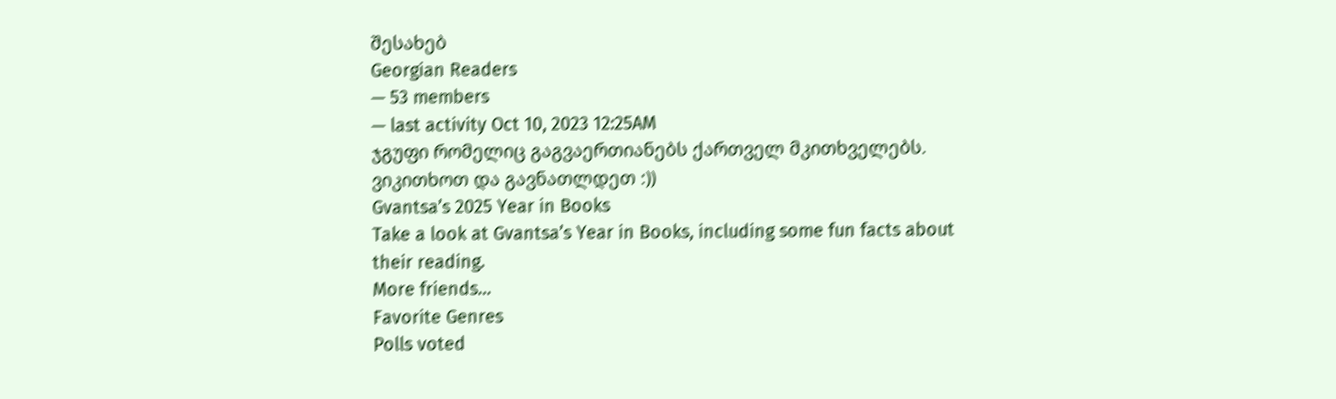შესახებ
Georgian Readers
— 53 members
— last activity Oct 10, 2023 12:25AM
ჯგუფი რომელიც გაგვაერთიანებს ქართველ მკითხველებს. ვიკითხოთ და გავნათლდეთ :))
Gvantsa’s 2025 Year in Books
Take a look at Gvantsa’s Year in Books, including some fun facts about their reading.
More friends…
Favorite Genres
Polls voted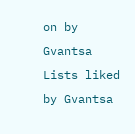on by Gvantsa
Lists liked by Gvantsa